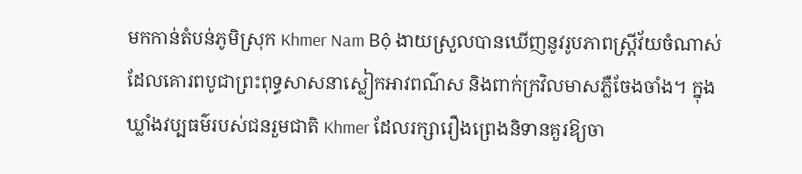មកកាន់តំបន់ភូមិស្រុក Khmer Nam Bộ ងាយស្រួលបានឃើញនូវរូបភាពស្ត្រីវ័យចំណាស់ដែលគោរពបូជាព្រះពុទ្ធសាសនាស្លៀកអាវពណ៌ស និងពាក់ក្រវិលមាសភ្លឺចែងចាំង។ ក្នុងឃ្លាំងវប្បធម៌របស់ជនរួមជាតិ Khmer ដែលរក្សារឿងព្រេងនិទានគួរឱ្យចា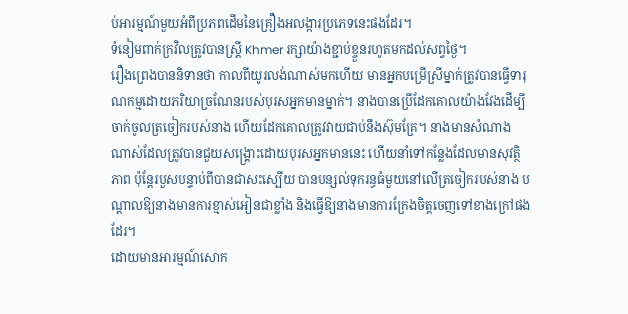ប់អារម្មណ៍មួយអំពីប្រភពដើមនៃគ្រឿងអលង្ការប្រភេទនេះផងដែរ។
ទំនៀមពាក់ក្រវិលត្រូវបានស្ត្រី Khmer រក្សាយ៉ាងខ្ជាប់ខ្ចួនរហូតមកដល់សព្វថ្ងៃ។
រឿងព្រេងបាននិទានថា កាលពីយូរលង់ណាស់មកហើយ មានអ្នកបម្រើស្រីម្នាក់ត្រូវបានធ្វើទារុណកម្មដោយភរិយាច្រណែនរបស់បុរសអ្នកមានម្នាក់។ នាងបានប្រើដែកគោលយ៉ាងវែងដើម្បីចាក់ចូលត្រចៀករបស់នាង ហើយដែកគោលត្រូវវាយជាប់នឹងស៊ុមគ្រែ។ នាងមានសំណាងណាស់ដែលត្រូវបានជួយសង្គ្រោះដោយបុរសអ្នកមាននេះ ហើយនាំទៅកន្លែងដែលមានសុវត្ថិភាព ប៉ុន្តែរបួសបន្ទាប់ពីបានជាសះស្បើយ បានបន្សល់ទុករន្ធធំមួយនៅលើត្រចៀករបស់នាង បណ្តាលឱ្យនាងមានការខ្មាស់អៀនជាខ្លាំង និងធ្វើឱ្យនាងមានការក្រែងចិត្តចេញទៅខាងក្រៅផងដែរ។
ដោយមានអារម្មណ៍សោក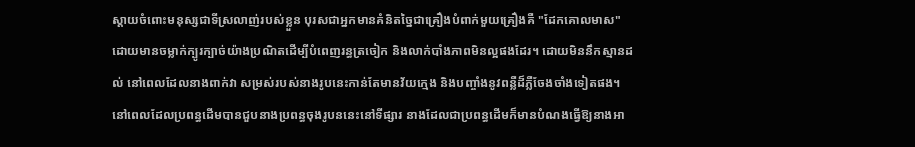ស្តាយចំពោះមនុស្សជាទីស្រលាញ់របស់ខ្លួន បុរសជាអ្នកមានគំនិតច្នៃជាគ្រឿងបំពាក់មួយគ្រឿងគឺ "ដែកគោលមាស" ដោយមានចម្លាក់ក្បូរក្បាច់យ៉ាងប្រណិតដើម្បីបំពេញរន្ធត្រចៀក និងលាក់បាំងភាពមិនល្អផងដែរ។ ដោយមិននឹកស្មានដល់ នៅពេលដែលនាងពាក់វា សម្រស់របស់នាងរូបនេះកាន់តែមានវ័យក្មេង និងបញ្ចាំងនូវពន្លឺដ៏ភ្លឺចែងចាំងទៀតផង។
នៅពេលដែលប្រពន្ធដើមបានជួបនាងប្រពន្ធចុងរូបននេះនៅទីផ្សារ នាងដែលជាប្រពន្ធដើមក៏មានបំណងធ្វើឱ្យនាងអា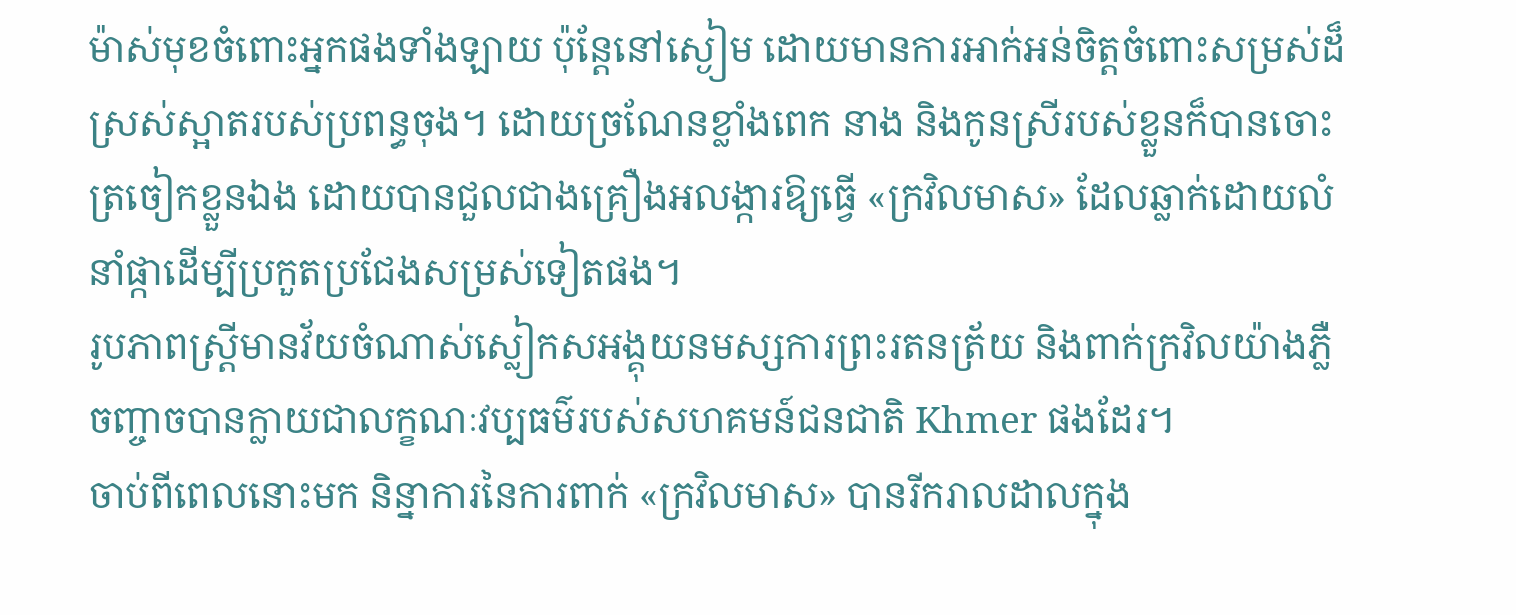ម៉ាស់មុខចំពោះអ្នកផងទាំងឡាយ ប៉ុន្តែនៅស្ងៀម ដោយមានការអាក់អន់ចិត្តចំពោះសម្រស់ដ៏ស្រស់ស្អាតរបស់ប្រពន្ធចុង។ ដោយច្រណែនខ្លាំងពេក នាង និងកូនស្រីរបស់ខ្លួនក៏បានចោះត្រចៀកខ្លួនឯង ដោយបានជួលជាងគ្រឿងអលង្ការឱ្យធ្វើ «ក្រវិលមាស» ដែលឆ្លាក់ដោយលំនាំផ្កាដើម្បីប្រកួតប្រជែងសម្រស់ទៀតផង។
រូបភាពស្ត្រីមានវ័យចំណាស់ស្លៀកសអង្គុយនមស្សការព្រះរតនត្រ័យ និងពាក់ក្រវិលយ៉ាងភ្លឺចញ្ចាចបានក្លាយជាលក្ខណៈវប្បធម៌របស់សហគមន៍ជនជាតិ Khmer ផងដែរ។
ចាប់ពីពេលនោះមក និន្នាការនៃការពាក់ «ក្រវិលមាស» បានរីករាលដាលក្នុង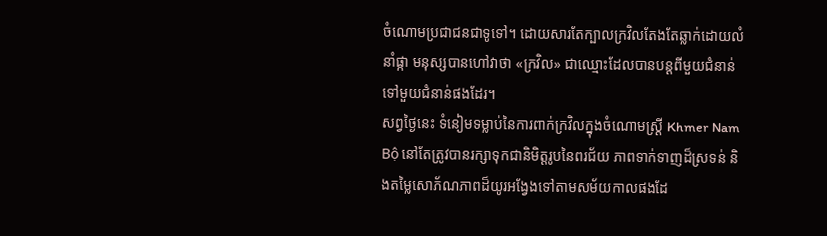ចំណោមប្រជាជនជាទូទៅ។ ដោយសារតែក្បាលក្រវិលតែងតែឆ្លាក់ដោយលំនាំផ្កា មនុស្សបានហៅវាថា «ក្រវិល» ជាឈ្មោះដែលបានបន្តពីមួយជំនាន់ទៅមួយជំនាន់ផងដែរ។
សព្វថ្ងៃនេះ ទំនៀមទម្លាប់នៃការពាក់ក្រវិលក្នុងចំណោមស្ត្រី Khmer Nam Bộ នៅតែត្រូវបានរក្សាទុកជានិមិត្តរូបនៃពរជ័យ ភាពទាក់ទាញដ៏ស្រទន់ និងតម្លៃសោភ័ណភាពដ៏យូរអង្វែងទៅតាមសម័យកាលផងដែ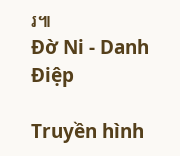រ៕
Đờ Ni - Danh Điệp

Truyền hình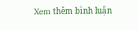Xem thêm bình luận